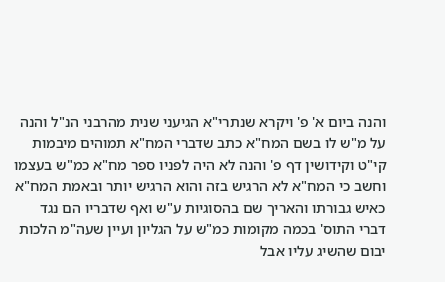והנה ביום א' פ' ויקרא שנתרי"א הגיעני שנית מהרבני הנ"ל והנה על מ"ש לו בשם המח"א כתב שדברי המח"א תמוהים מיבמות קי"ט וקידושין דף פ' והנה לא היה לפניו ספר מח"א כמ"ש בעצמו וחשב כי המח"א לא הרגיש בזה והוא הרגיש יותר ובאמת המח"א כאיש גבורתו והאריך שם בהסוגיות ע"ש ואף שדבריו הם נגד דברי התוס' בכמה מקומות כמ"ש על הגליון ועיין שעה"מ הלכות יבום שהשיג עליו אבל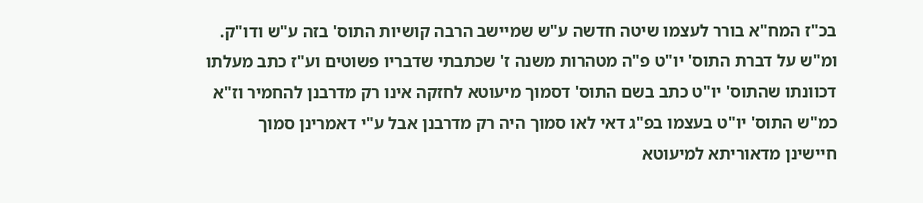בכ"ז המח"א בורר לעצמו שיטה חדשה ע"ש שמיישב הרבה קושיות התוס' בזה ע"ש ודו"ק. ומ"ש על דברת התוס' יו"ט פ"ה מטהרות משנה ז' שכתבתי שדבריו פשוטים וע"ז כתב מעלתו דכוונתו שהתוס' יו"ט כתב בשם התוס' דסמוך מיעוטא לחזקה אינו רק מדרבנן להחמיר וז"א כמ"ש התוס' יו"ט בעצמו בפ"ג דאי לאו סמוך היה רק מדרבנן אבל ע"י דאמרינן סמוך חיישינן מדאוריתא למיעוטא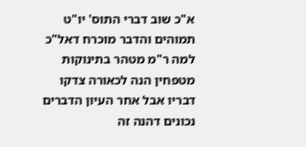א"כ שוב דברי התוס' יו"ט תמוהים והדבר מוכרח דאל"כ למה ר"מ מטהר בתינוקות מטפחין הנה לכאורה צדקו דבריו אבל אחר העיון הדברים נכונים דהנה זה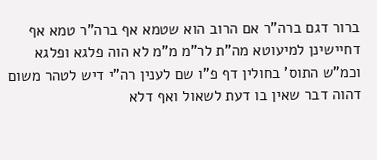ברור דגם ברה"ר אם הרוב הוא שטמא אף ברה"ר טמא אף דחיישינן למיעוטא מה"ת לר"מ מ"מ לא הוה פלגא ופלגא וכמ"ש התוס' בחולין דף פ"ו שם לענין רה"י דיש לטהר משום דהוה דבר שאין בו דעת לשאול ואף דלא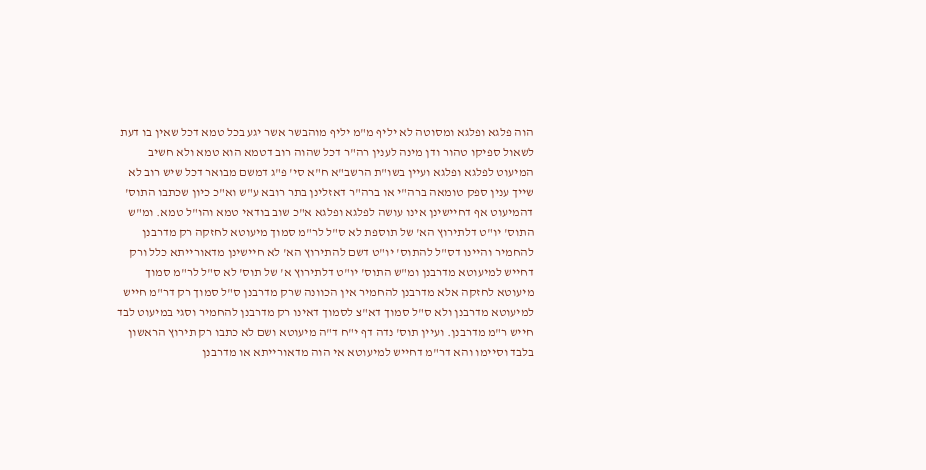הוה פלגא ופלגא ומסוטה לא יליף מ"מ יליף מוהבשר אשר יגע בכל טמא דכל שאין בו דעת לשאול ספיקו טהור ודן מינה לענין רה"ר דכל שהוה רוב דטמא הוא טמא ולא חשיב המיעוט לפלגא ופלגא ועיין בשו"ת הרשב"א ח"א סי' פ"ג דמשם מבואר דכל שיש רוב לא שייך ענין ספק טומאה ברה"י או ברה"ר דאזלינן בתר רובא ע"ש וא"כ כיון שכתבו התוס' דהמיעוט אף דחיישינן אינו עושה לפלגא ופלגא א"כ שוב בודאי טמא והו"ל טמא. ומ"ש התוס' יו"ט דלתירוץ הא' של תוספת לא ס"ל לר"מ סמוך מיעוטא לחזקה רק מדרבנן להחמיר והיינו דס"ל להתוס' יו"ט דשם להתירוץ הא' לא חיישינן מדאורייתא כלל ורק דחייש למיעוטא מדרבנן ומ"ש התוס' יו"ט דלתירוץ א' של תוס' לא ס"ל לר"מ סמוך מיעוטא לחזקה אלא מדרבנן להחמיר אין הכוונה שרק מדרבנן ס"ל סמוך רק דר"מ חייש למיעוטא מדרבנן ולא ס"ל סמוך דא"צ לסמוך דאינו רק מדרבנן להחמיר וסגי במיעוט לבד חייש ר"מ מדרבנן. ועיין תוס' נדה דף י"ח ד"ה מיעוטא ושם לא כתבו רק תירוץ הראשון בלבד וסיימו והא דר"מ דחייש למיעוטא אי הוה מדאורייתא או מדרבנן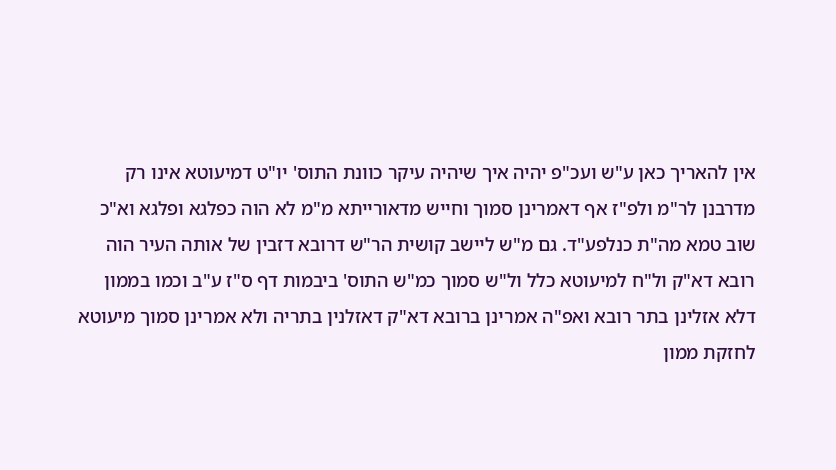אין להאריך כאן ע"ש ועכ"פ יהיה איך שיהיה עיקר כוונת התוס' יו"ט דמיעוטא אינו רק מדרבנן לר"מ ולפ"ז אף דאמרינן סמוך וחייש מדאורייתא מ"מ לא הוה כפלגא ופלגא וא"כ שוב טמא מה"ת כנלפע"ד. גם מ"ש ליישב קושית הר"ש דרובא דזבין של אותה העיר הוה רובא דא"ק ול"ח למיעוטא כלל ול"ש סמוך כמ"ש התוס' ביבמות דף ס"ז ע"ב וכמו בממון דלא אזלינן בתר רובא ואפ"ה אמרינן ברובא דא"ק דאזלנין בתריה ולא אמרינן סמוך מיעוטא לחזקת ממון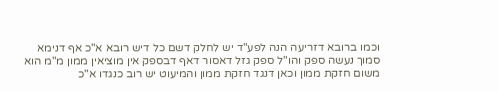וכמו ברובא דזריעה הנה לפע"ד יש לחלק דשם כל דיש רובא א"כ אף דנימא סמוך נעשה ספק והו"ל ספק גזל דאסור דאף דבספק אין מוציאין ממון מ"מ הוא משום חזקת ממון וכאן דנגד חזקת ממון והמיעוט יש רוב כנגדו א"כ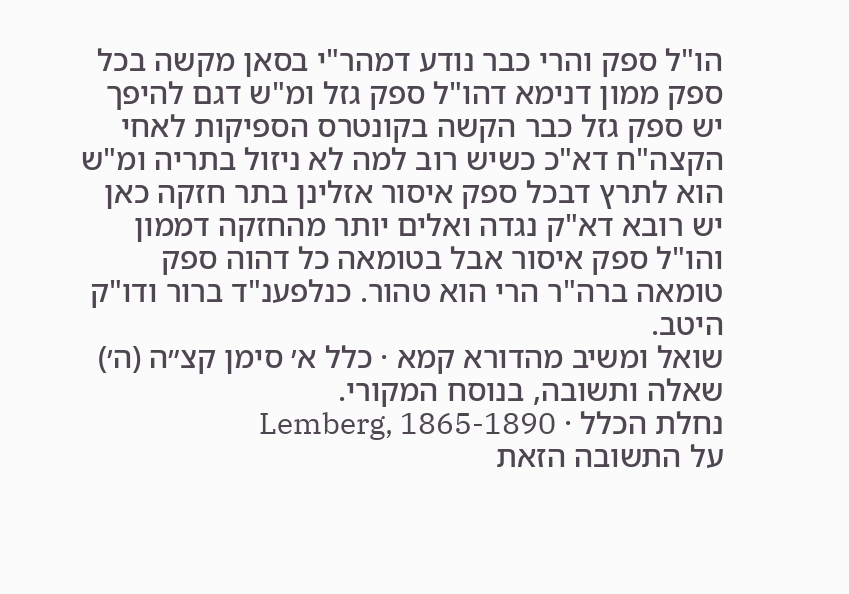הו"ל ספק והרי כבר נודע דמהר"י בסאן מקשה בכל ספק ממון דנימא דהו"ל ספק גזל ומ"ש דגם להיפך יש ספק גזל כבר הקשה בקונטרס הספיקות לאחי הקצה"ח דא"כ כשיש רוב למה לא ניזול בתריה ומ"ש הוא לתרץ דבכל ספק איסור אזלינן בתר חזקה כאן יש רובא דא"ק נגדה ואלים יותר מהחזקה דממון והו"ל ספק איסור אבל בטומאה כל דהוה ספק טומאה ברה"ר הרי הוא טהור. כנלפענ"ד ברור ודו"ק היטב.
שואל ומשיב מהדורא קמא · כלל א׳ סימן קצ״ה (ה׳)
שאלה ותשובה, בנוסח המקורי.
נחלת הכלל · Lemberg, 1865-1890
על התשובה הזאת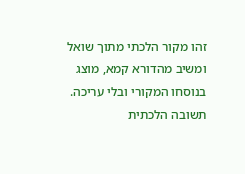זהו מקור הלכתי מתוך שואל ומשיב מהדורא קמא, מוצג בנוסחו המקורי ובלי עריכה. תשובה הלכתית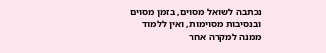נכתבה לשואל מסוים, בזמן מסוים ובנסיבות מסוימות, ואין ללמוד ממנה למקרה אחר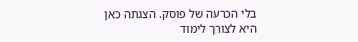בלי הכרעה של פוסק. הצגתה כאן היא לצורך לימוד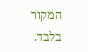המקור בלבד.